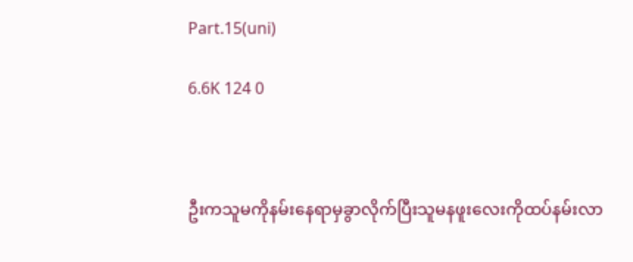Part.15(uni)

6.6K 124 0



ဦးကသူမကိုနမ်းနေရာမှခွာလိုက်ပြီးသူမနဖူးလေးကိုထပ်နမ်းလာ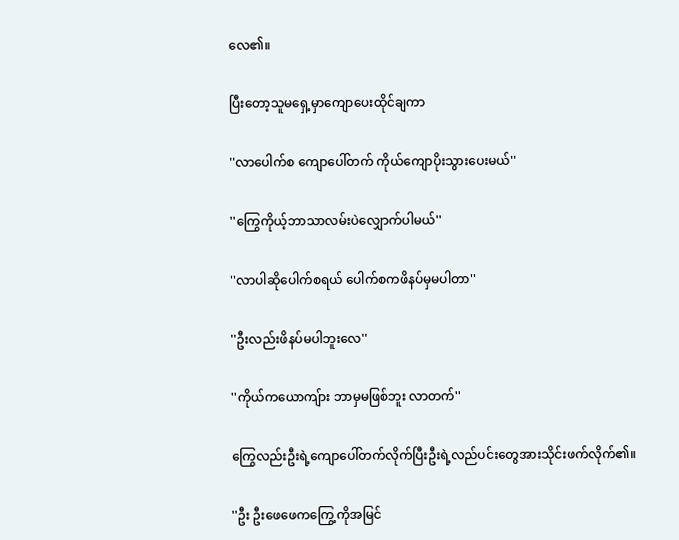လေ၏။

ပြီးတော့သူမရှေ့မှာကျောပေးထိုင်ချကာ

''လာပေါက်စ ကျောပေါ်တက် ကိုယ်ကျောပိုးသွားပေးမယ်''

''ကြွေကိုယ့်ဘာသာလမ်းပဲလျှောက်ပါမယ်''

''လာပါဆိုပေါက်စရယ် ပေါက်စကဖိနပ်မှမပါတာ''

''ဦးလည်းဖိနပ်မပါဘူးလေ''

''ကိုယ်ကယောကျ်ား ဘာမှမဖြစ်ဘူး လာတက်''

ကြွေလည်းဦးရဲ့ကျောပေါ်တက်လိုက်ပြီးဦးရဲ့လည်ပင်းတွေအားသိုင်းဖက်လိုက်၏။

''ဦး ဦးဖေဖေကကြွေ့ကိုအမြင်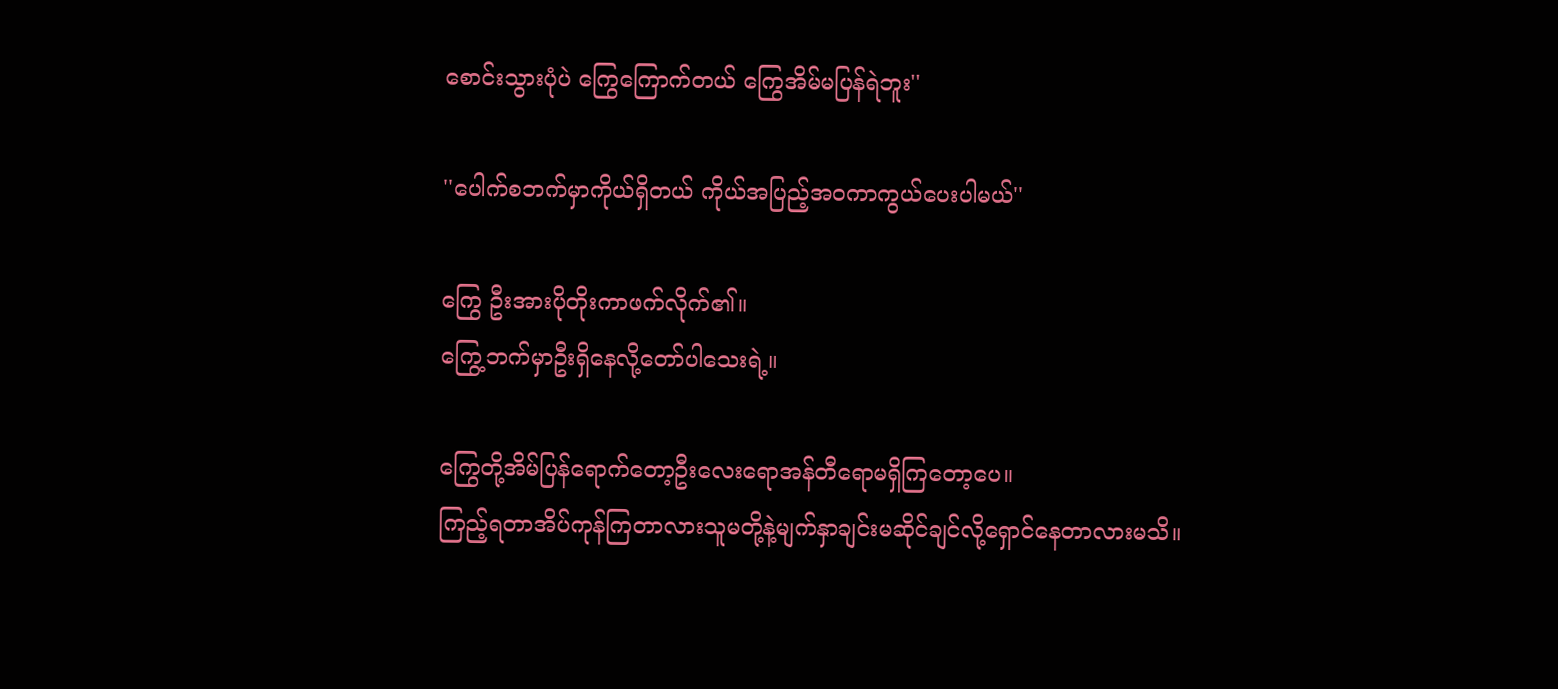စောင်းသွားပုံပဲ ကြွေကြောက်တယ် ကြွေအိမ်မပြန်ရဲဘူး''

''ပေါက်စဘက်မှာကိုယ်ရှိတယ် ကိုယ်အပြည့်အဝကာကွယ်ပေးပါမယ်''

ကြွေ ဦးအားပိုတိုးကာဖက်လိုက်၏။
ကြွေ့ဘက်မှာဦးရှိနေလို့တော်ပါသေးရဲ့။

ကြွေတို့အိမ်ပြန်ရောက်တော့ဦးလေးရောအန်တီရောမရှိကြတော့ပေ။
ကြည့်ရတာအိပ်ကုန်ကြတာလားသူမတို့နဲ့မျက်နှာချင်းမဆိုင်ချင်လို့ရှောင်နေတာလားမသိ။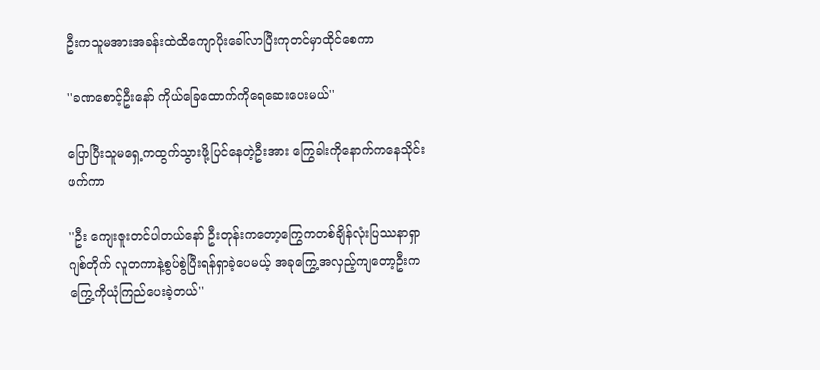ဦးကသူမအားအခန်းထဲထိကျောပိုးခေါ်လာပြီးကုတင်မှာထိုင်စေကာ

''ခဏစောင့်ဦးနော် ကိုယ်ခြေထောက်ကိုရေဆေးပေးမယ်''

ပြောပြီးသူမရှေ့ကထွက်သွားဖို့ပြင်နေတဲ့ဦးအား ကြွေခါးကိုနောက်ကနေသိုင်းဖက်ကာ

''ဦး ကျေးဇူးတင်ပါတယ်နော် ဦးတုန်းကတော့ကြွေကတစ်ချိန်လုံးပြဿနာရှာဂျစ်တိုက် လူတကာနဲ့စွပ်စွဲပြီးရန်ရှာခဲ့ပေမယ့် အခုကြွေ့အလှည့်ကျတော့ဦးကကြွေ့ကိုယုံကြည်ပေးခဲ့တယ်''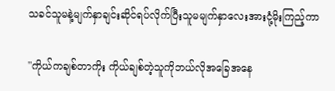သခင်သူမနဲ့မျက်နှာချင်းဆိုင်ရပ်လိုက်ပြီးသူမမျက်နှာလေးအားငုံ့မိုးကြည့်ကာ

''ကိုယ်ကချစ်တာကိုး ကိုယ်ချစ်တဲ့သူကိုဘယ်လိုအခြေအနေ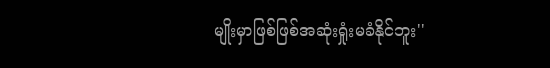မျိုးမှာဖြစ်ဖြစ်အဆုံးရှုံးမခံနိုင်ဘူး''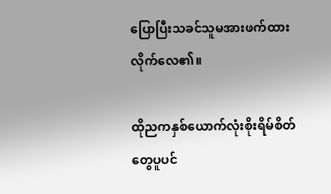ပြောပြီးသခင်သူမအားဖက်ထားလိုက်လေ၏။

ထိုညကနှစ်ယောက်လုံးစိုးရိမ်စိတ်တွေပူပင်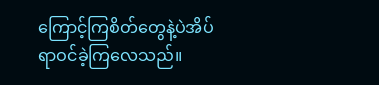ကြောင့်ကြစိတ်တွေနဲ့ပဲအိပ်ရာဝင်ခဲ့ကြလေသည်။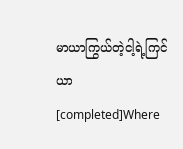မာယာကြွယ်တဲ့ငါ့ရဲ့ကြင်ယာ[completed]Where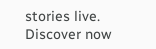stories live. Discover now